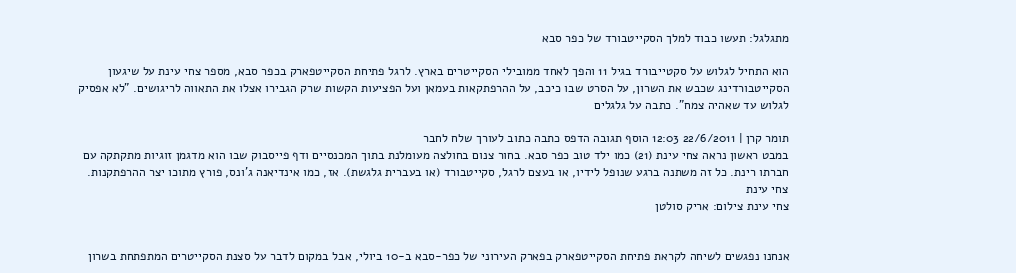מתגלגל: תעשו כבוד למלך הסקייטבורד של כפר סבא

הוא התחיל לגלוש על סקטייבורד בגיל 11 והפך לאחד ממובילי הסקייטרים בארץ. לרגל פתיחת הסקייטפארק בכפר סבא, מספר צחי עינת על שיגעון הסקייטבורדינג שכבש את השרון, על הסרט שבו כיכב, על ההרפתקאות בעמאן ועל הפציעות הקשות שרק הגבירו אצלו את התאווה לריגושים. "לא אפסיק לגלוש עד שאהיה צמח". כתבה על גלגלים

תומר קרן | 22/6/2011 12:03 הוסף תגובה הדפס כתבה כתוב לעורך שלח לחבר
במבט ראשון נראה צחי עינת (21) כמו ילד טוב כפר סבא. בחור צנום בחולצה מעומלנת בתוך המכנסיים ודף פייסבוק שבו הוא מדגמן זוגיות מתקתקה עם חברתו רינת. כל זה משתנה ברגע שנופל לידיו, או בעצם לרגל, סקייטבורד (או בעברית גלגשת). אז, כמו אינדיאנה ג'ונס, פורץ מתוכו יצר ההרפתקנות.
צחי עינת
צחי עינת צילום: אריק סולטן


אנחנו נפגשים לשיחה לקראת פתיחת הסקייטפארק בפארק העירוני של כפר-סבא ב-10 ביולי, אבל במקום לדבר על סצנת הסקייטרים המתפתחת בשרון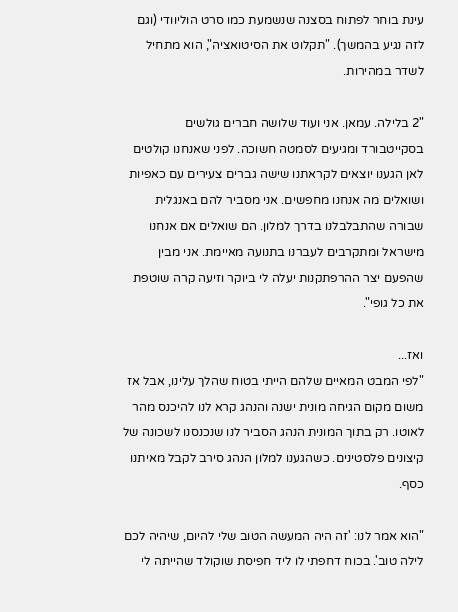עינת בוחר לפתוח בסצנה שנשמעת כמו סרט הוליוודי (וגם לזה נגיע בהמשך). "תקלוט את הסיטואציה", הוא מתחיל לשדר במהירות.

"2 בלילה. עמאן. אני ועוד שלושה חברים גולשים בסקייטבורד ומגיעים לסמטה חשוכה. לפני שאנחנו קולטים לאן הגענו יוצאים לקראתנו שישה גברים צעירים עם כאפיות ושואלים מה אנחנו מחפשים. אני מסביר להם באנגלית שבורה שהתבלבלנו בדרך למלון. הם שואלים אם אנחנו מישראל ומתקרבים לעברנו בתנועה מאיימת. אני מבין שהפעם יצר ההרפתקנות יעלה לי ביוקר וזיעה קרה שוטפת את כל גופי".

ואז...
"לפי המבט המאיים שלהם הייתי בטוח שהלך עלינו, אבל אז משום מקום הגיחה מונית ישנה והנהג קרא לנו להיכנס מהר לאוטו. רק בתוך המונית הנהג הסביר לנו שנכנסנו לשכונה של קיצונים פלסטינים. כשהגענו למלון הנהג סירב לקבל מאיתנו כסף.

"הוא אמר לנו: 'זה היה המעשה הטוב שלי להיום, שיהיה לכם לילה טוב'. בכוח דחפתי לו ליד חפיסת שוקולד שהייתה לי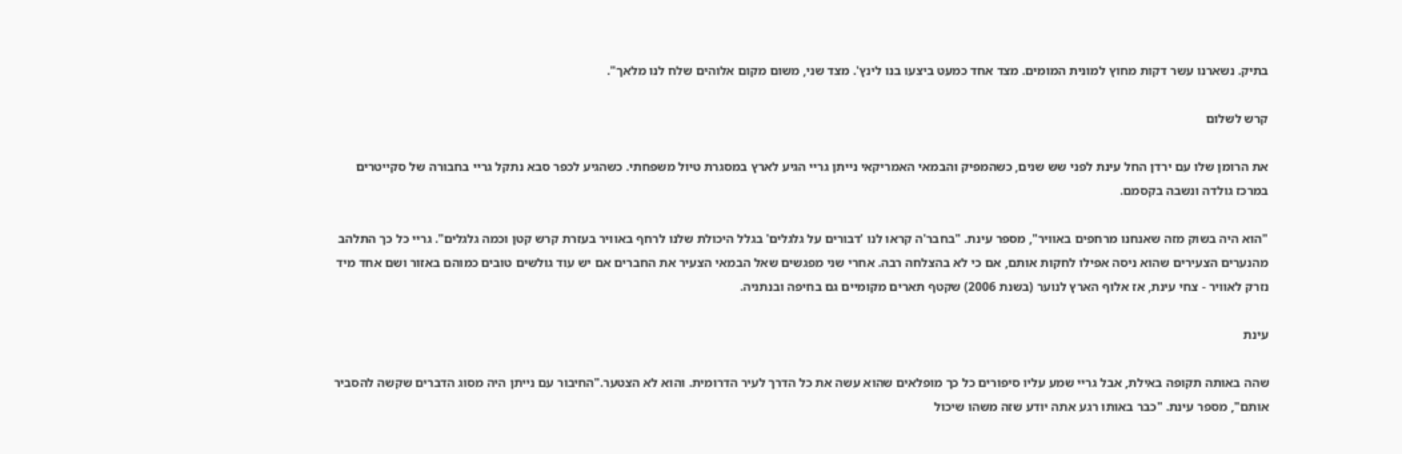בתיק. נשארנו עשר דקות מחוץ למונית המומים. מצד אחד כמעט ביצעו בנו לינץ'. מצד שני, משום מקום אלוהים שלח לנו מלאך".

קרש לשלום

את הרומן שלו עם ירדן החל עינת לפני שש שנים, כשהמפיק והבמאי האמריקאי נייתן גריי הגיע לארץ במסגרת טיול משפחתי. כשהגיע לכפר סבא נתקל גריי בחבורה של סקייטרים במרכז גולדה ונשבה בקסמם.

"הוא היה בשוק מזה שאנחנו מרחפים באוויר", מספר עינת. "בחבר'ה קראו לנו 'דבורים על גלגלים' בגלל היכולת שלנו לרחף באוויר בעזרת קרש קטן וכמה גלגלים". גריי כל כך התלהב מהנערים הצעירים שהוא ניסה אפילו לחקות אותם, אם כי לא בהצלחה רבה. אחרי שני מפגשים שאל הבמאי הצעיר את החברים אם יש עוד גולשים טובים כמוהם באזור ושם אחד מיד נזרק לאוויר - צחי עינת, אז אלוף הארץ לנוער (בשנת 2006) שקטף תארים מקומיים גם בחיפה ובנתניה.

עינת

שהה באותה תקופה באילת, אבל גריי שמע עליו סיפורים כל כך מופלאים שהוא עשה את כל הדרך לעיר הדרומית. והוא לא הצטער."החיבור עם נייתן היה מסוג הדברים שקשה להסביר אותם", מספר עינת. "כבר באותו רגע אתה יודע שזה משהו שיכול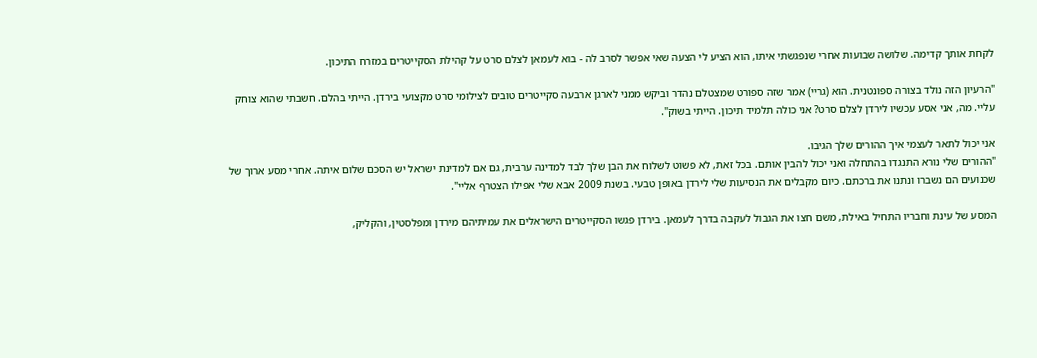לקחת אותך קדימה. שלושה שבועות אחרי שנפגשתי איתו, הוא הציע לי הצעה שאי אפשר לסרב לה - בוא לעמאן לצלם סרט על קהילת הסקייטרים במזרח התיכון.

"הרעיון הזה נולד בצורה ספונטנית. הוא (גריי) אמר שזה ספורט שמצטלם נהדר וביקש ממני לארגן ארבעה סקייטרים טובים לצילומי סרט מקצועי בירדן. הייתי בהלם. חשבתי שהוא צוחק עליי. מה, אני אסע עכשיו לירדן לצלם סרט? אני כולה תלמיד תיכון. הייתי בשוק".

אני יכול לתאר לעצמי איך ההורים שלך הגיבו.
"ההורים שלי נורא התנגדו בהתחלה ואני יכול להבין אותם. בכל זאת, לא פשוט לשלוח את הבן שלך לבד למדינה ערבית, גם אם למדינת ישראל יש הסכם שלום איתה. אחרי מסע ארוך של שכנועים הם נשברו ונתנו את ברכתם. כיום מקבלים את הנסיעות שלי לירדן באופן טבעי. בשנת 2009 אבא שלי אפילו הצטרף אליי".

המסע של עינת וחבריו התחיל באילת, משם חצו את הגבול לעקבה בדרך לעמאן. בירדן פגשו הסקייטרים הישראלים את עמיתיהם מירדן ומפלסטין, והקליק,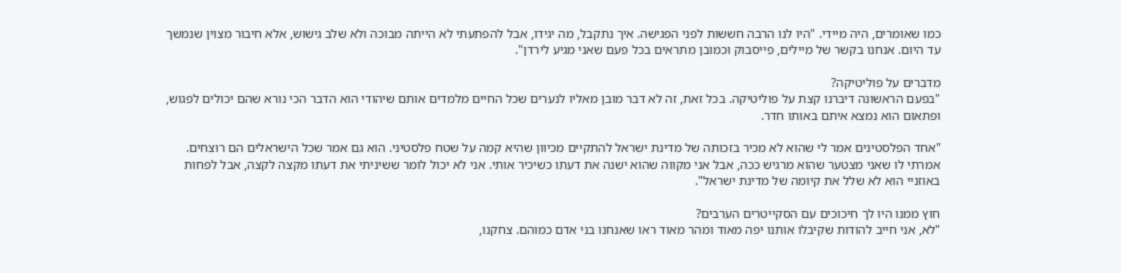כמו שאומרים, היה מיידי. "היו לנו הרבה חששות לפני הפגישה. איך נתקבל, מה יגידו, אבל להפתעתי לא הייתה מבוכה ולא שלב גישוש, אלא חיבור מצוין שנמשך עד היום. אנחנו בקשר של מיילים, פייסבוק וכמובן מתראים בכל פעם שאני מגיע לירדן".

מדברים על פוליטיקה?
"בפעם הראשונה דיברנו קצת על פוליטיקה. בכל זאת, זה לא דבר מובן מאליו לנערים שכל החיים מלמדים אותם שיהודי הוא הדבר הכי נורא שהם יכולים לפגוש, ופתאום הוא נמצא איתם באותו חדר.

"אחד הפלסטינים אמר לי שהוא לא מכיר בזכותה של מדינת ישראל להתקיים מכיוון שהיא קמה על שטח פלסטיני. הוא גם אמר שכל הישראלים הם רוצחים. אמרתי לו שאני מצטער שהוא מרגיש ככה, אבל אני מקווה שהוא ישנה את דעתו כשיכיר אותי. אני לא יכול לומר ששיניתי את דעתו מקצה לקצה, אבל לפחות באוזניי הוא לא שלל את קיומה של מדינת ישראל".

חוץ ממנו היו לך חיכוכים עם הסקייטרים הערבים?
"לא, אני חייב להודות שקיבלו אותנו יפה מאוד ומהר מאוד ראו שאנחנו בני אדם כמוהם. צחקנו,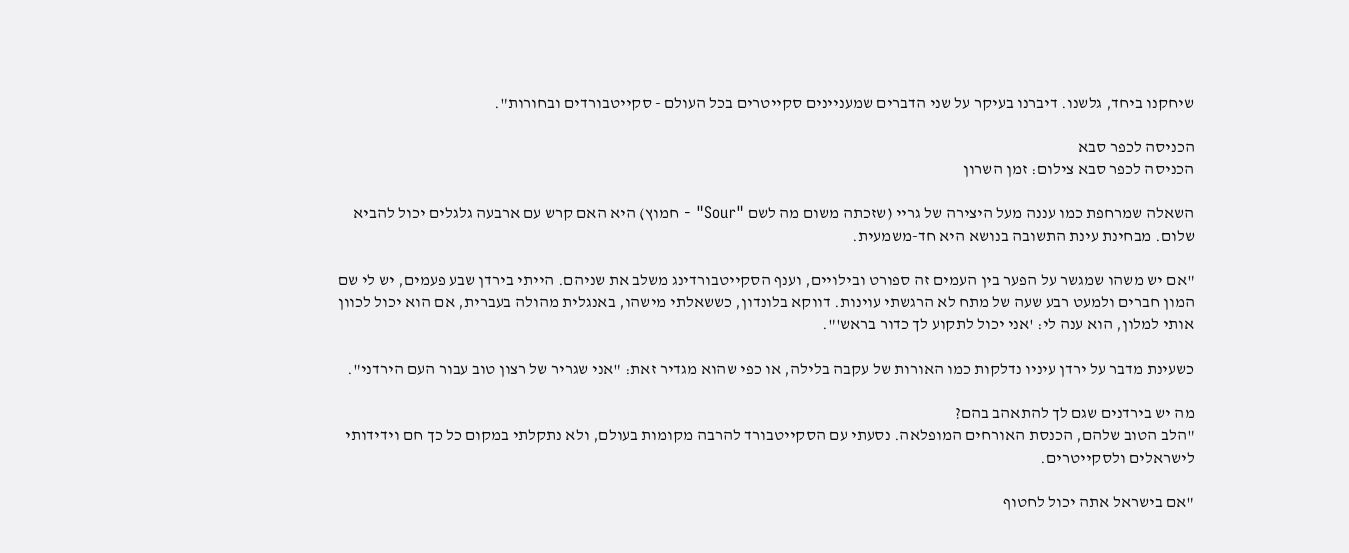שיחקנו ביחד, גלשנו. דיברנו בעיקר על שני הדברים שמעניינים סקייטרים בכל העולם - סקייטבורדים ובחורות".

הכניסה לכפר סבא
הכניסה לכפר סבא צילום: זמן השרון

השאלה שמרחפת כמו עננה מעל היצירה של גריי (שזכתה משום מה לשם "Sour" - חמוץ) היא האם קרש עם ארבעה גלגלים יכול להביא שלום. מבחינת עינת התשובה בנושא היא חד-משמעית.

"אם יש משהו שמגשר על הפער בין העמים זה ספורט ובילויים, וענף הסקייטבורדינג משלב את שניהם. הייתי בירדן שבע פעמים, יש לי שם המון חברים ולמעט רבע שעה של מתח לא הרגשתי עוינות. דווקא בלונדון, כששאלתי מישהו, באנגלית מהולה בעברית, אם הוא יכול לכוון אותי למלון, הוא ענה לי: 'אני יכול לתקוע לך כדור בראש'".

כשעינת מדבר על ירדן עיניו נדלקות כמו האורות של עקבה בלילה, או כפי שהוא מגדיר זאת: "אני שגריר של רצון טוב עבור העם הירדני".

מה יש בירדנים שגם לך להתאהב בהם?
"הלב הטוב שלהם, הכנסת האורחים המופלאה. נסעתי עם הסקייטבורד להרבה מקומות בעולם, ולא נתקלתי במקום כל כך חם וידידותי לישראלים ולסקייטרים.

"אם בישראל אתה יכול לחטוף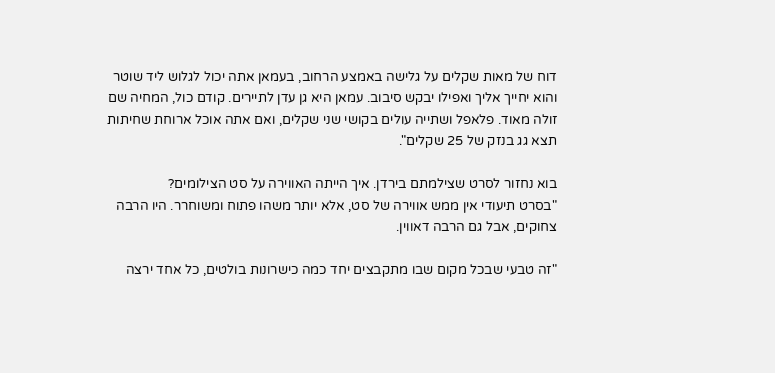דוח של מאות שקלים על גלישה באמצע הרחוב, בעמאן אתה יכול לגלוש ליד שוטר והוא יחייך אליך ואפילו יבקש סיבוב. עמאן היא גן עדן לתיירים. קודם כול, המחיה שם זולה מאוד. פלאפל ושתייה עולים בקושי שני שקלים, ואם אתה אוכל ארוחת שחיתות תצא גג בנזק של 25 שקלים".

בוא נחזור לסרט שצילמתם בירדן. איך הייתה האווירה על סט הצילומים?
"בסרט תיעודי אין ממש אווירה של סט, אלא יותר משהו פתוח ומשוחרר. היו הרבה צחוקים, אבל גם הרבה דאווין.

"זה טבעי שבכל מקום שבו מתקבצים יחד כמה כישרונות בולטים, כל אחד ירצה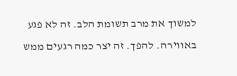למשוך את מרב תשומת הלב. זה לא פגע באווירה. להפך. זה יצר כמה רגעים ממש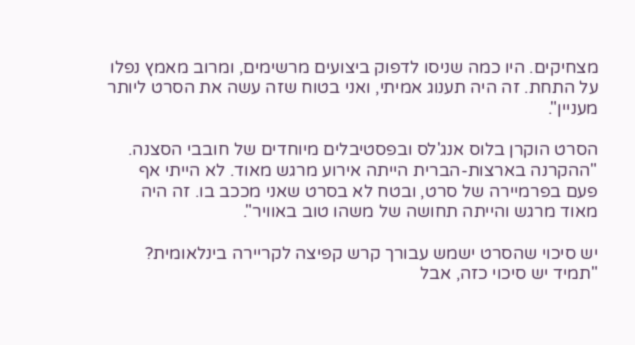מצחיקים. היו כמה שניסו לדפוק ביצועים מרשימים, ומרוב מאמץ נפלו על התחת. זה היה תענוג אמיתי, ואני בטוח שזה עשה את הסרט ליותר מעניין".

הסרט הוקרן בלוס אנג'לס ובפסטיבלים מיוחדים של חובבי הסצנה. "ההקרנה בארצות-הברית הייתה אירוע מרגש מאוד. לא הייתי אף פעם בפרמיירה של סרט, ובטח לא בסרט שאני מככב בו. זה היה מאוד מרגש והייתה תחושה של משהו טוב באוויר".

יש סיכוי שהסרט ישמש עבורך קרש קפיצה לקריירה בינלאומית?
"תמיד יש סיכוי כזה, אבל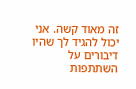זה מאוד קשה. אני יכול להגיד לך שהיו דיבורים על השתתפות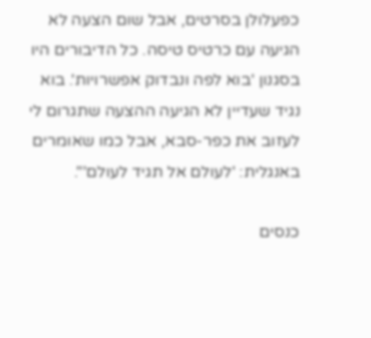כפעלולן בסרטים, אבל שום הצעה לא הגיעה עם כרטיס טיסה. כל הדיבורים היו בסגנון 'בוא לפה ונבדוק אפשרויות'. בוא נגיד שעדיין לא הגיעה ההצעה שתגרום לי לעזוב את כפר-סבא, אבל כמו שאומרים באנגלית: 'לעולם אל תגיד לעולם'".

כנסים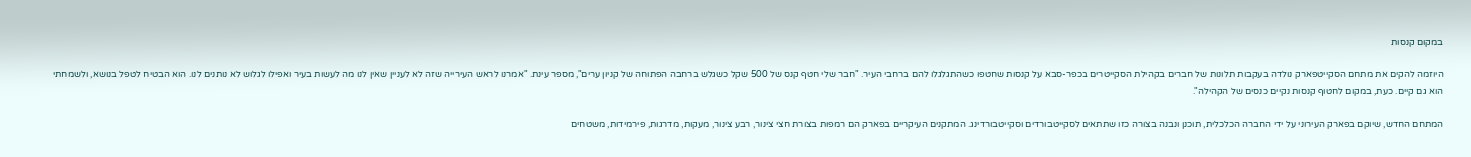במקום קנסות

היוזמה להקים את מתחם הסקייטפארק נולדה בעקבות תלונות של חברים בקהילת הסקייטרים בכפר-סבא על קנסות שחטפו כשהתגלגלו להם ברחבי העיר. "חבר שלי חטף קנס של 500 שקל כשגלש ברחבה הפתוחה של קניון ערים", מספר עינת. "אמרנו לראש העירייה שזה לא לעניין שאין לנו מה לעשות בעיר ואפילו לגלוש לא נותנים לנו. הוא הבטיח לטפל בנושא, ולשמחתי הוא גם קיים. כעת, במקום לחטוף קנסות נקיים כנסים של הקהילה".

המתחם החדש, שיוקם בפארק העירוני על ידי החברה הכלכלית, תוכנן ונבנה בצורה כזו שתתאים לסקייטבורדים וסקייטבורדינג. המתקנים העיקריים בפארק הם רמפות בצורת חצי צינור, רבע צינור, מעקות, מדרגות, פירמידות, משטחים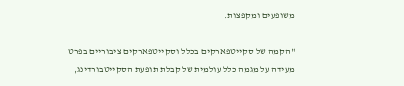משופעים ומקפצות.

"הקמה של סקייטפארקים בכלל וסקייטפארקים ציבוריים בפרט מעידה על מגמה כלל עולמית של קבלת תופעת הסקייטבורדינג,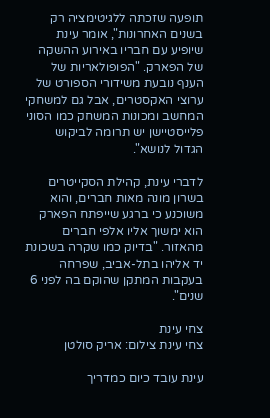תופעה שזכתה ללגיטימציה רק בשנים האחרונות", אומר עינת שיופיע עם חבריו באירוע ההשקה של הפארק. "הפופולאריות של הענף נובעת משידורי הספורט של ערוצי האקסטרים, אבל גם למשחקי המחשב ומכונות המשחק כמו הסוני פלייסטיישן יש תרומה לביקוש הגדול לנושא".

לדברי עינת, קהילת הסקייטרים בשרון מונה מאות חברים, והוא משוכנע כי ברגע שייפתח הפארק הוא ימשוך אליו אלפי חברים מהאזור. "בדיוק כמו שקרה בשכונת יד אליהו בתל-אביב, שפרחה בעקבות המתקן שהוקם בה לפני 6 שנים".

צחי עינת
צחי עינת צילום: אריק סולטן

עינת עובד כיום כמדריך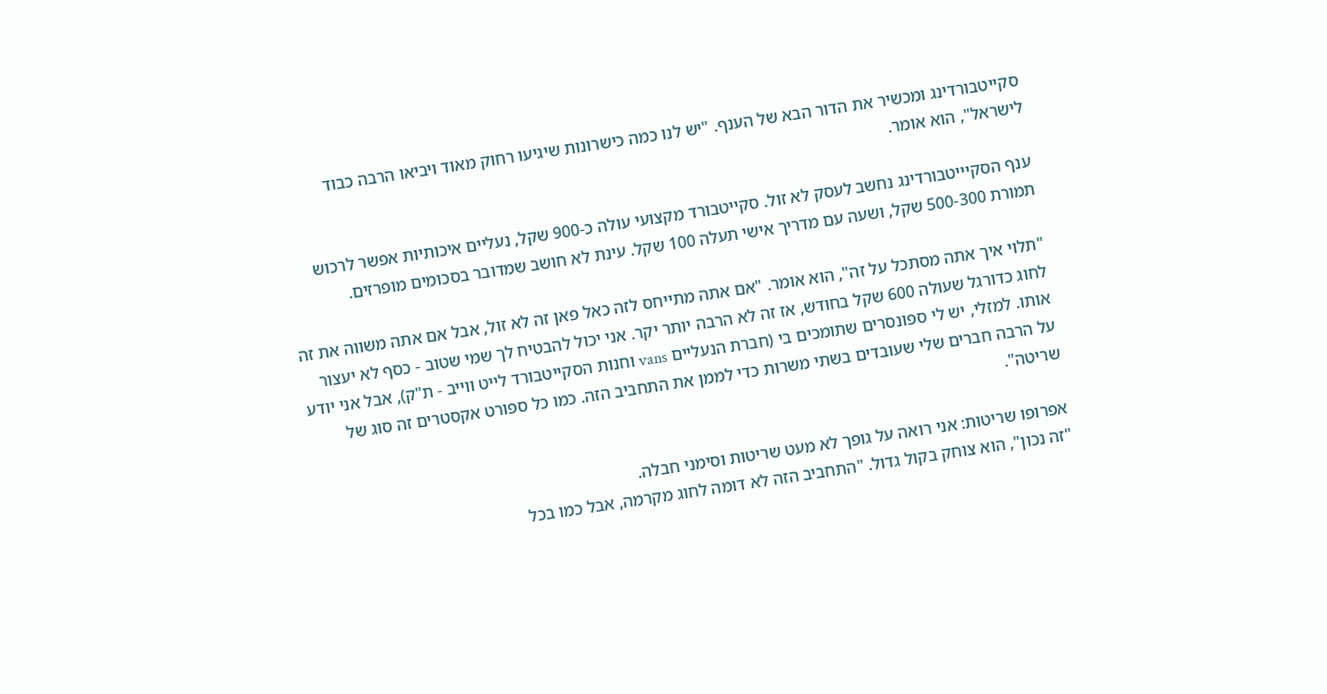סקייטבורדינג ומכשיר את הדור הבא של הענף. "יש לנו כמה כישרונות שיגיעו רחוק מאוד ויביאו הרבה כבוד לישראל", הוא אומר.

ענף הסקיייטבורדינג נחשב לעסק לא זול. סקייטבורד מקצועי עולה כ-900 שקל, נעליים איכותיות אפשר לרכוש תמורת 500-300 שקל, ושעה עם מדריך אישי תעלה 100 שקל. עינת לא חושב שמדובר בסכומים מופרזים.

"תלוי איך אתה מסתכל על זה", הוא אומר. "אם אתה מתייחס לזה כאל פאן זה לא זול, אבל אם אתה משווה את זה לחוג כדורגל שעולה 600 שקל בחודש, אז זה לא הרבה יותר יקר. אני יכול להבטיח לך שמי שטוב - כסף לא יעצור אותו. למזלי, יש לי ספונסרים שתומכים בי (חברת הנעליים vans וחנות הסקייטבורד לייט ווייב - ת"ק), אבל אני יודע על הרבה חברים שלי שעובדים בשתי משרות כדי לממן את התחביב הזה. כמו כל ספורט אקסטרים זה סוג של שריטה".

אפרופו שריטות: אני רואה על גופך לא מעט שריטות וסימני חבלה.
"זה נכון", הוא צוחק בקול גדול. "התחביב הזה לא דומה לחוג מקרמה, אבל כמו בכל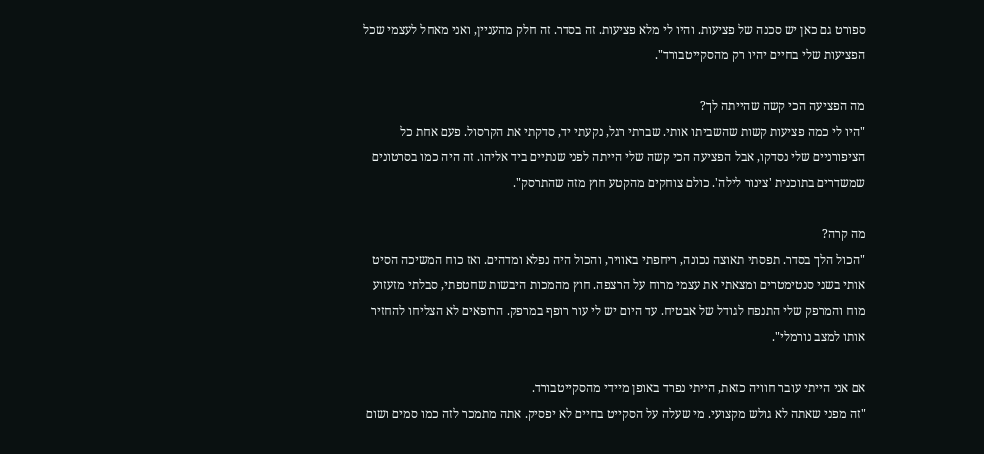ספורט גם כאן יש סכנה של פציעות. והיו לי מלא פציעות. זה בסדר. זה חלק מהעניין, ואני מאחל לעצמי שכל הפציעות שלי בחיים יהיו רק מהסקייטבורד".

מה הפציעה הכי קשה שהייתה לך?
"היו לי כמה פציעות קשות שהשביתו אותי. שברתי רגל, נקעתי יד, סדקתי את הקרסול. פעם אחת כל הציפורניים שלי נסדקו, אבל הפציעה הכי קשה שלי הייתה לפני שנתיים ביד אליהו. זה היה כמו בסרטונים שמשדרים בתוכנית 'צינור לילה'. כולם צוחקים מהקטע חוץ מזה שהתרסק".

מה קרה?
"הכול הלך בסדר. תפסתי תאוצה נכונה, ריחפתי באוויר, והכול היה נפלא ומדהים. ואז כוח המשיכה הסיט אותי בשני סנטימטרים ומצאתי את עצמי מרוח על הרצפה. חוץ מהמכות היבשות שחטפתי, סבלתי מזעזוע מוח והמרפק שלי התנפח לגודל של אבטיח. עד היום יש לי עור רופף במרפק. הרופאים לא הצליחו להחזיר אותו למצב נורמלי".

אם אני הייתי עובר חוויה כזאת, הייתי נפרד באופן מיידי מהסקייטבורד.
"זה מפני שאתה לא גולש מקצועי. מי שעלה על הסקייט בחיים לא יפסיק. אתה מתמכר לזה כמו סמים ושום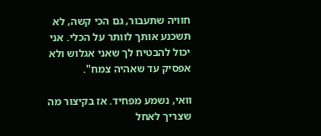חוויה שתעבור, גם הכי קשה, לא תשכנע אותך לוותר על הכלי. אני יכול להבטיח לך שאני אגלוש ולא אפסיק עד שאהיה צמח".

וואי, נשמע מפחיד. אז בקיצור מה שצריך לאחל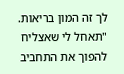לך זה המון בריאות.
"תאחל לי שאצליח להפוך את התחביב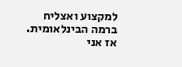למקצוע ואצליח ברמה הבינלאומית. אז אני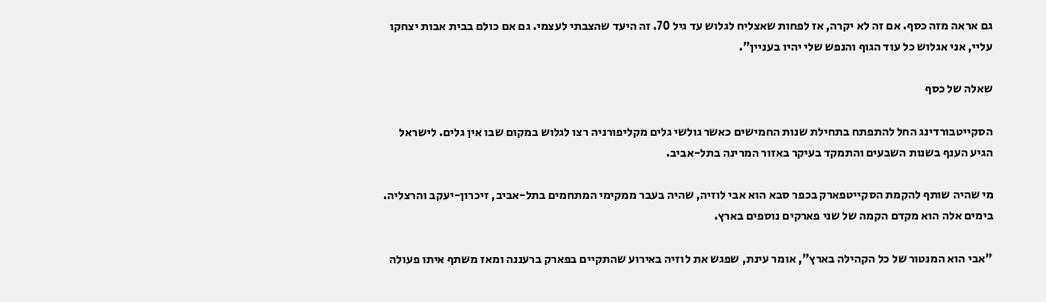גם אראה מזה כסף. אם זה לא יקרה, אז לפחות שאצליח לגלוש עד גיל 70. זה היעד שהצבתי לעצמי. גם אם כולם בבית אבות יצחקו עליי, אני אגלוש כל עוד הגוף והנפש שלי יהיו בעניין".

שאלה של כסף

הסקייטבורדינג החל להתפתח בתחילת שנות החמישים כאשר גולשי גלים מקליפורניה רצו לגלוש במקום שבו אין גלים. לישראל הגיע הענף בשנות השבעים והתמקד בעיקר באזור המרינה בתל-אביב.

מי שהיה שותף להקמת הסקייטפארק בכפר סבא הוא אבי לוזיה, שהיה בעבר ממקימי המתחמים בתל-אביב, זיכרון-יעקב והרצליה. בימים אלה הוא מקדם הקמה של שני פארקים נוספים בארץ.

"אבי הוא המנטור של כל הקהילה בארץ", אומר עינת, שפגש את לוזיה באירוע שהתקיים בפארק ברעננה ומאז משתף איתו פעולה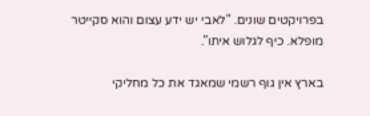בפרויקטים שונים. "לאבי יש ידע עצום והוא סקייטר מופלא. כיף לגלוש איתו".

בארץ אין גוף רשמי שמאגד את כל מחליקי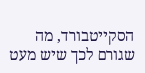הסקייטבורד, מה שגורם לכך שיש מעט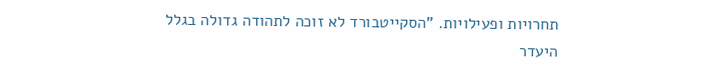תחרויות ופעילויות. "הסקייטבורד לא זוכה לתהודה גדולה בגלל היעדר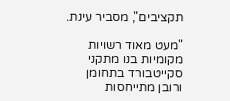תקציבים", מסביר עינת.

"מעט מאוד רשויות מקומיות בנו מתקני סקייטבורד בתחומן ורובן מתייחסות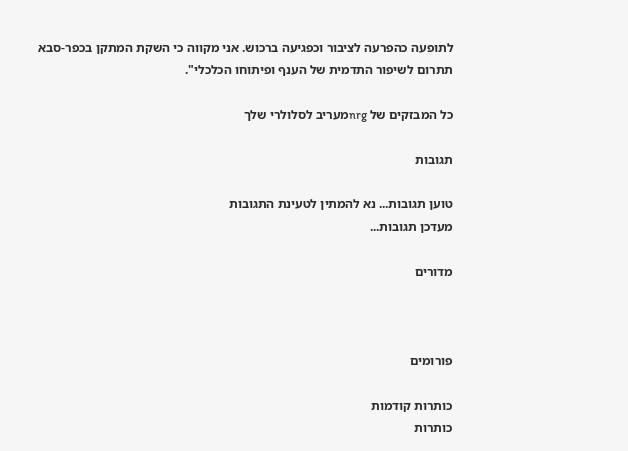לתופעה כהפרעה לציבור וכפגיעה ברכוש. אני מקווה כי השקת המתקן בכפר-סבא תתרום לשיפור התדמית של הענף ופיתוחו הכלכלי".

כל המבזקים של nrgמעריב לסלולרי שלך

תגובות

טוען תגובות... נא להמתין לטעינת התגובות
מעדכן תגובות...

מדורים



פורומים

כותרות קודמות
כותרות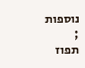נוספות
;
תפוז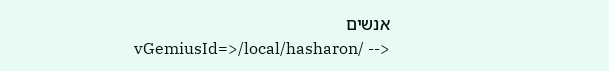אנשים
vGemiusId=>/local/hasharon/ -->